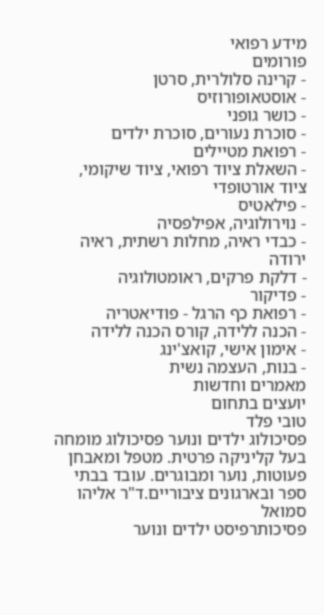מידע רפואי
פורומים
- קרינה סלולרית, סרטן
- אוסטאופורוזיס
- כושר גופני
- סוכרת נעורים, סוכרת ילדים
- רפואת מטיילים
- השאלת ציוד רפואי, ציוד שיקומי, ציוד אורטופדי
- פילאטיס
- נוירולוגיה, אפילפסיה
- כבדי ראיה, מחלות רשתית, ראיה ירודה
- דלקת פרקים, ראומטולוגיה
- פדיקור
- רפואת כף הרגל - פודיאטריה
- הכנה ללידה, קורס הכנה ללידה
- אימון אישי, קואצ'ינג
- בנות, העצמה נשית
מאמרים וחדשות
יועצים בתחום
טובי פלד
פסיכולוג ילדים ונוער פסיכולוג מומחה בעל קליניקה פרטית. מטפל ומאבחן פעוטות, נוער ומבוגרים. עובד בבתי ספר ובארגונים ציבוריים.ד"ר אליהו סמואל
פסיכותרפיסט ילדים ונוער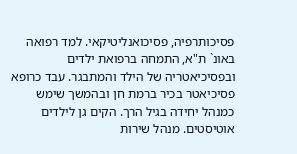פסיכותרפיה, פסיכואנליטיקאי. למד רפואה באונ` ת"א, התמחה ברפואת ילדים ובפסיכיאטריה של הילד והמתבגר. עבד כרופא פסיכיאטר בכיר ברמת חן ובהמשך שימש כמנהל יחידה בגיל הרך. הקים גן לילדים אוטיסטים. מנהל שירות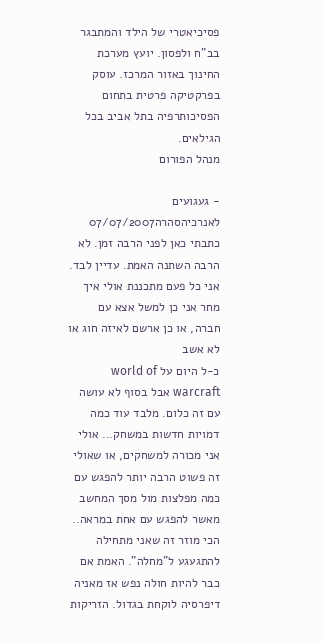פסיכיאטרי של הילד והמתבגר בב"ח ולפסון. יועץ מערכת החינוך באזור המרכז. עוסק בפרקטיקה פרטית בתחום הפסיכותרפיה בתל אביב בכל הגילאים.
מנהל הפורום

- געגועים לאנרכיהסהרה07/07/2007
כתבתי כאן לפני הרבה זמן. לא הרבה השתנה האמת. עדיין לבד.
אני כל פעם מתכננת אולי איך מחר אני כן למשל אצא עם חברה, או כן ארשם לאיזה חוג או לא אשב
כ-ל היום על world of warcraft אבל בסוף לא עושה עם זה כלום. מלבד עוד כמה דמויות חדשות במשחק... אולי אני מכורה למשחקים, או שאולי זה פשוט הרבה יותר להפגש עם כמה מפלצות מול מסך המחשב מאשר להפגש עם אחת במראה..
הכי מוזר זה שאני מתחילה להתגעגע ל"מחלה". האמת אם כבר להיות חולה נפש אז מאניה דיפרסיה לוקחת בגדול. הזריקות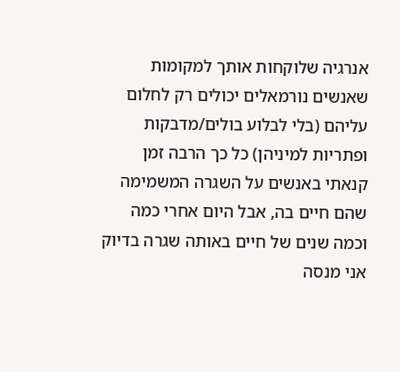אנרגיה שלוקחות אותך למקומות שאנשים נורמאלים יכולים רק לחלום עליהם (בלי לבלוע בולים/מדבקות ופתריות למיניהן) כל כך הרבה זמן קנאתי באנשים על השגרה המשמימה שהם חיים בה, אבל היום אחרי כמה וכמה שנים של חיים באותה שגרה בדיוק אני מנסה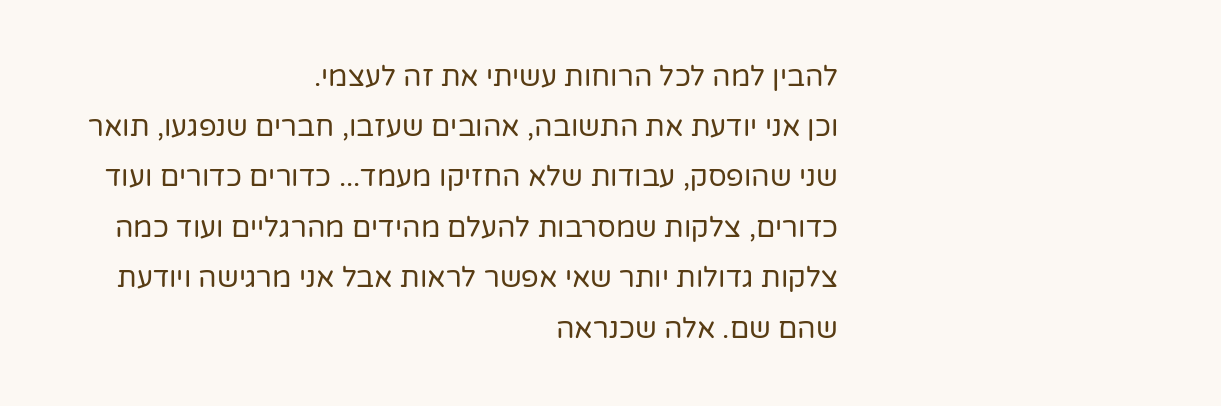להבין למה לכל הרוחות עשיתי את זה לעצמי.
וכן אני יודעת את התשובה, אהובים שעזבו, חברים שנפגעו, תואר שני שהופסק, עבודות שלא החזיקו מעמד... כדורים כדורים ועוד כדורים, צלקות שמסרבות להעלם מהידים מהרגליים ועוד כמה צלקות גדולות יותר שאי אפשר לראות אבל אני מרגישה ויודעת שהם שם. אלה שכנראה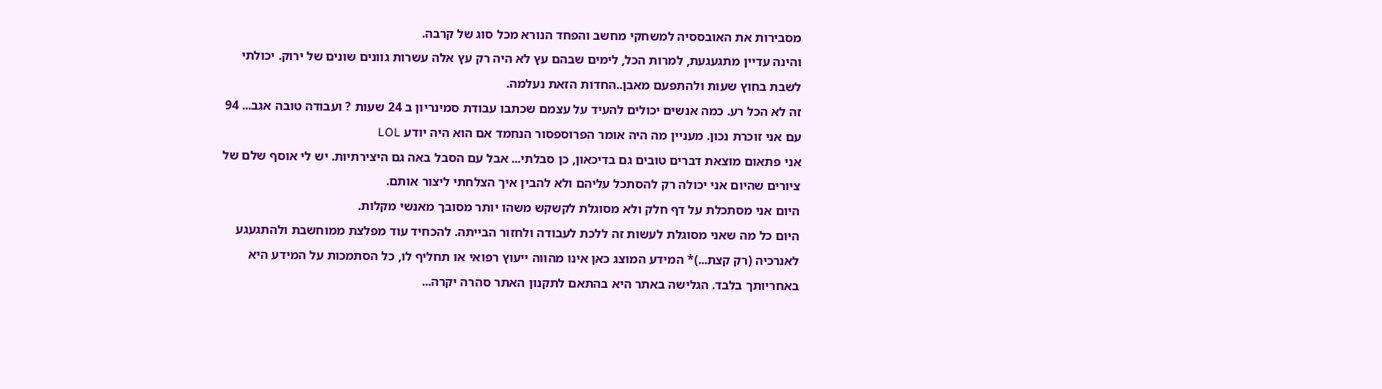מסבירות את האובססיה למשחקי מחשב והפחד הנורא מכל סוג של קרבה.
והינה עדיין מתגעגעת, למרות הכל, לימים שבהם עץ לא היה רק עץ אלה עשרות גוונים שונים של ירוק. יכולתי לשבת בחוץ שעות ולהתפעם מאבן..החדות הזאת נעלמה.
זה לא הכל רע. כמה אנשים יכולים להעיד על עצמם שכתבו עבודת סמינריון ב 24 שעות ? ועבודה טובה אגב... 94 עם אני זוכרת נכון. מעניין מה היה אומר הפרוספסור הנחמד אם הוא היה יודע LOL
אני פתאום מוצאת דברים טובים גם בדיכאון, כן סבלתי... אבל עם הסבל באה גם היצירתיות. יש לי אוסף שלם של ציורים שהיום אני יכולה רק להסתכל עליהם ולא להבין איך הצלחתי ליצור אותם.
היום אני מסתכלת על דף חלק ולא מסוגלת לקשקש משהו יותר מסובך מאנשי מקלות.
היום כל מה שאני מסוגלת לעשות זה ללכת לעבודה ולחזור הבייתה. להכחיד עוד מפלצת ממוחשבת ולהתגעגע לאנרכיה (רק קצת...)* המידע המוצג כאן אינו מהווה ייעוץ רפואי או תחליף לו, כל הסתמכות על המידע היא באחריותך בלבד. הגלישה באתר היא בהתאם לתקנון האתר סהרה יקרה...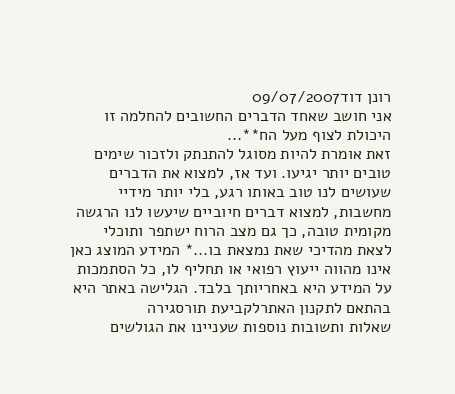רונן דוד09/07/2007
אני חושב שאחד הדברים החשובים להחלמה זו היכולת לצוף מעל הח**...
זאת אומרת להיות מסוגל להתנתק ולזכור שימים טובים יותר יגיעו. ועד אז, למצוא את הדברים שעושים לנו טוב באותו רגע, בלי יותר מידיי מחשבות, למצוא דברים חיוביים שיעשו לנו הרגשה מקומית טובה, כך גם מצב הרוח ישתפר ותוכלי לצאת מהדיכי שאת נמצאת בו...* המידע המוצג כאן אינו מהווה ייעוץ רפואי או תחליף לו, כל הסתמכות על המידע היא באחריותך בלבד. הגלישה באתר היא בהתאם לתקנון האתרלקביעת תורסגירה
שאלות ותשובות נוספות שעניינו את הגולשים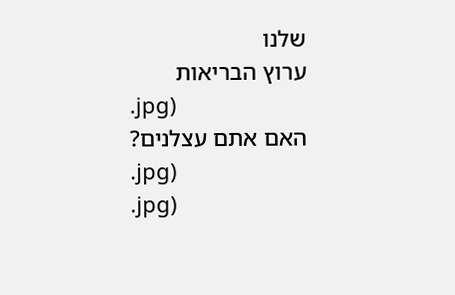שלנו
ערוץ הבריאות
.jpg)
האם אתם עצלנים?
.jpg)
.jpg)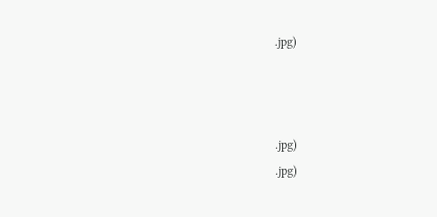.jpg)



.jpg)
.jpg)